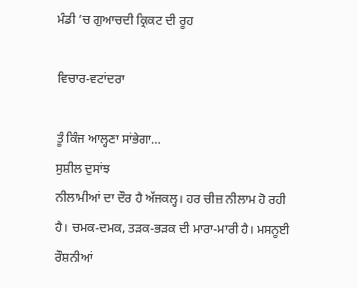ਮੰਡੀ ’ਚ ਗੁਆਚਦੀ ਕ੍ਰਿਕਟ ਦੀ ਰੂਹ

ਵਿਚਾਰ-ਵਟਾਂਦਰਾ

ਤੂੰ ਕਿੰਜ ਆਲ੍ਹਣਾ ਸਾਂਭੇਗਾ…
ਸੁਸ਼ੀਲ ਦੁਸਾਂਝ
ਨੀਲਾਮੀਆਂ ਦਾ ਦੌਰ ਹੈ ਅੱਜਕਲ੍ਹ। ਹਰ ਚੀਜ਼ ਨੀਲਾਮ ਹੋ ਰਹੀ ਹੈ। ਚਮਕ-ਦਮਕ, ਤੜਕ-ਭੜਕ ਦੀ ਮਾਰਾ-ਮਾਰੀ ਹੈ। ਮਸਨੂਈ ਰੌਸ਼ਨੀਆਂ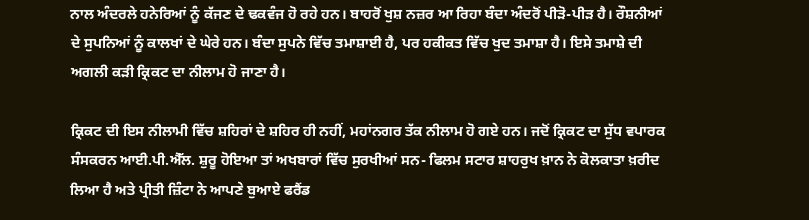ਨਾਲ ਅੰਦਰਲੇ ਹਨੇਰਿਆਂ ਨੂੰ ਕੱਜਣ ਦੇ ਢਕਵੰਜ ਹੋ ਰਹੇ ਹਨ। ਬਾਹਰੋਂ ਖੁਸ਼ ਨਜ਼ਰ ਆ ਰਿਹਾ ਬੰਦਾ ਅੰਦਰੋਂ ਪੀੜੋ-ਪੀੜ ਹੈ। ਰੌਸ਼ਨੀਆਂ ਦੇ ਸੁਪਨਿਆਂ ਨੂੰ ਕਾਲਖਾਂ ਦੇ ਘੇਰੇ ਹਨ। ਬੰਦਾ ਸੁਪਨੇ ਵਿੱਚ ਤਮਾਸ਼ਾਈ ਹੈ, ਪਰ ਹਕੀਕਤ ਵਿੱਚ ਖੁਦ ਤਮਾਸ਼ਾ ਹੈ। ਇਸੇ ਤਮਾਸ਼ੇ ਦੀ ਅਗਲੀ ਕੜੀ ਕ੍ਰਿਕਟ ਦਾ ਨੀਲਾਮ ਹੋ ਜਾਣਾ ਹੈ।

ਕ੍ਰਿਕਟ ਦੀ ਇਸ ਨੀਲਾਮੀ ਵਿੱਚ ਸ਼ਹਿਰਾਂ ਦੇ ਸ਼ਹਿਰ ਹੀ ਨਹੀਂ, ਮਹਾਂਨਗਰ ਤੱਕ ਨੀਲਾਮ ਹੋ ਗਏ ਹਨ। ਜਦੋਂ ਕ੍ਰਿਕਟ ਦਾ ਸੁੱਧ ਵਪਾਰਕ ਸੰਸਕਰਨ ਆਈ.ਪੀ.ਐੱਲ. ਸ਼ੁਰੂ ਹੋਇਆ ਤਾਂ ਅਖਬਾਰਾਂ ਵਿੱਚ ਸੁਰਖੀਆਂ ਸਨ- ਫਿਲਮ ਸਟਾਰ ਸ਼ਾਹਰੁਖ ਖ਼ਾਨ ਨੇ ਕੋਲਕਾਤਾ ਖ਼ਰੀਦ ਲਿਆ ਹੈ ਅਤੇ ਪ੍ਰੀਤੀ ਜ਼ਿੰਟਾ ਨੇ ਆਪਣੇ ਬੁਆਏ ਫਰੈਂਡ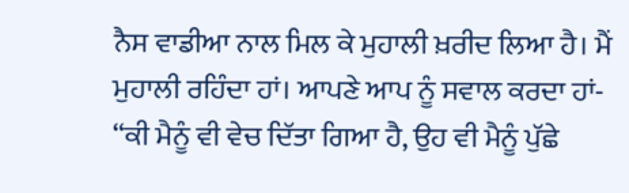ਨੈਸ ਵਾਡੀਆ ਨਾਲ ਮਿਲ ਕੇ ਮੁਹਾਲੀ ਖ਼ਰੀਦ ਲਿਆ ਹੈ। ਮੈਂ ਮੁਹਾਲੀ ਰਹਿੰਦਾ ਹਾਂ। ਆਪਣੇ ਆਪ ਨੂੰ ਸਵਾਲ ਕਰਦਾ ਹਾਂ- “ਕੀ ਮੈਨੂੰ ਵੀ ਵੇਚ ਦਿੱਤਾ ਗਿਆ ਹੈ, ਉਹ ਵੀ ਮੈਨੂੰ ਪੁੱਛੇ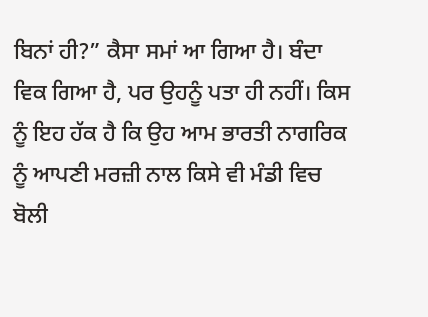ਬਿਨਾਂ ਹੀ?” ਕੈਸਾ ਸਮਾਂ ਆ ਗਿਆ ਹੈ। ਬੰਦਾ ਵਿਕ ਗਿਆ ਹੈ, ਪਰ ਉਹਨੂੰ ਪਤਾ ਹੀ ਨਹੀਂ। ਕਿਸ ਨੂੰ ਇਹ ਹੱਕ ਹੈ ਕਿ ਉਹ ਆਮ ਭਾਰਤੀ ਨਾਗਰਿਕ ਨੂੰ ਆਪਣੀ ਮਰਜ਼ੀ ਨਾਲ ਕਿਸੇ ਵੀ ਮੰਡੀ ਵਿਚ ਬੋਲੀ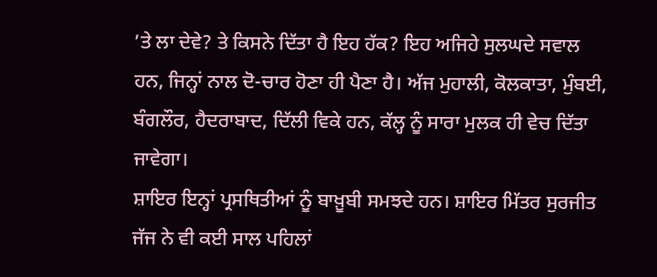’ਤੇ ਲਾ ਦੇਵੇ? ਤੇ ਕਿਸਨੇ ਦਿੱਤਾ ਹੈ ਇਹ ਹੱਕ? ਇਹ ਅਜਿਹੇ ਸੁਲਘਦੇ ਸਵਾਲ ਹਨ, ਜਿਨ੍ਹਾਂ ਨਾਲ ਦੋ-ਚਾਰ ਹੋਣਾ ਹੀ ਪੈਣਾ ਹੈ। ਅੱਜ ਮੁਹਾਲੀ, ਕੋਲਕਾਤਾ, ਮੁੰਬਈ, ਬੰਗਲੌਰ, ਹੈਦਰਾਬਾਦ, ਦਿੱਲੀ ਵਿਕੇ ਹਨ, ਕੱਲ੍ਹ ਨੂੰ ਸਾਰਾ ਮੁਲਕ ਹੀ ਵੇਚ ਦਿੱਤਾ ਜਾਵੇਗਾ।
ਸ਼ਾਇਰ ਇਨ੍ਹਾਂ ਪ੍ਰਸਥਿਤੀਆਂ ਨੂੰ ਬਾਖ਼ੂਬੀ ਸਮਝਦੇ ਹਨ। ਸ਼ਾਇਰ ਮਿੱਤਰ ਸੁਰਜੀਤ ਜੱਜ ਨੇ ਵੀ ਕਈ ਸਾਲ ਪਹਿਲਾਂ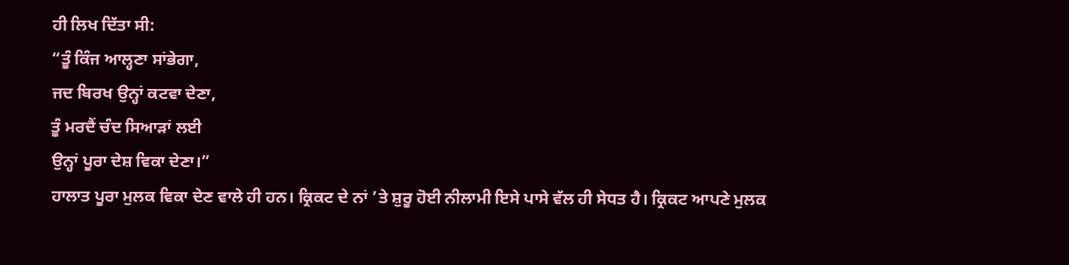ਹੀ ਲਿਖ ਦਿੱਤਾ ਸੀ:
“ਤੂੰ ਕਿੰਜ ਆਲ੍ਹਣਾ ਸਾਂਭੇਗਾ,
ਜਦ ਬਿਰਖ ਉਨ੍ਹਾਂ ਕਟਵਾ ਦੇਣਾ,
ਤੂੰ ਮਰਦੈਂ ਚੰਦ ਸਿਆੜਾਂ ਲਈ
ਉਨ੍ਹਾਂ ਪੂਰਾ ਦੇਸ਼ ਵਿਕਾ ਦੇਣਾ।”
ਹਾਲਾਤ ਪੂਰਾ ਮੁਲਕ ਵਿਕਾ ਦੇਣ ਵਾਲੇ ਹੀ ਹਨ। ਕ੍ਰਿਕਟ ਦੇ ਨਾਂ ’ਤੇ ਸ਼ੁਰੂ ਹੋਈ ਨੀਲਾਮੀ ਇਸੇ ਪਾਸੇ ਵੱਲ ਹੀ ਸੇਧਤ ਹੈ। ਕ੍ਰਿਕਟ ਆਪਣੇ ਮੁਲਕ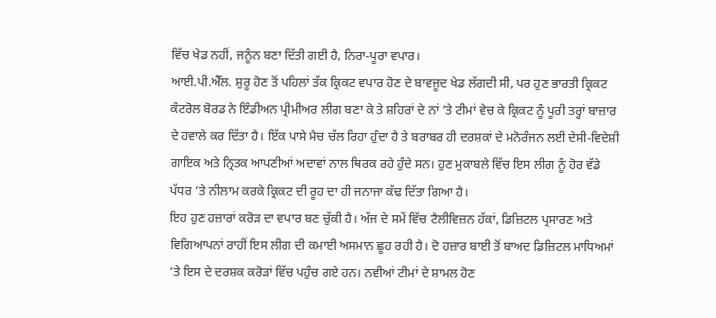ਵਿੱਚ ਖੇਡ ਨਹੀਂ, ਜਨੂੰਨ ਬਣਾ ਦਿੱਤੀ ਗਈ ਹੈ, ਨਿਰਾ-ਪੂਰਾ ਵਪਾਰ।
ਆਈ.ਪੀ.ਐੱਲ. ਸ਼ੁਰੂ ਹੋਣ ਤੋਂ ਪਹਿਲਾਂ ਤੱਕ ਕ੍ਰਿਕਟ ਵਪਾਰ ਹੋਣ ਦੇ ਬਾਵਜੂਦ ਖੇਡ ਲੱਗਦੀ ਸੀ, ਪਰ ਹੁਣ ਭਾਰਤੀ ਕ੍ਰਿਕਟ ਕੰਟਰੋਲ ਬੋਰਡ ਨੇ ਇੰਡੀਅਨ ਪ੍ਰੀਮੀਅਰ ਲੀਗ ਬਣਾ ਕੇ ਤੇ ਸ਼ਹਿਰਾਂ ਦੇ ਨਾਂ ’ਤੇ ਟੀਮਾਂ ਵੇਚ ਕੇ ਕ੍ਰਿਕਟ ਨੂੰ ਪੂਰੀ ਤਰ੍ਹਾਂ ਬਾਜ਼ਾਰ ਦੇ ਹਵਾਲੇ ਕਰ ਦਿੱਤਾ ਹੈ। ਇੱਕ ਪਾਸੇ ਮੈਚ ਚੱਲ ਰਿਹਾ ਹੁੰਦਾ ਹੈ ਤੇ ਬਰਾਬਰ ਹੀ ਦਰਸ਼ਕਾਂ ਦੇ ਮਨੋਰੰਜਨ ਲਈ ਦੇਸੀ-ਵਿਦੇਸ਼ੀ ਗਾਇਕ ਅਤੇ ਨ੍ਰਿਤਕ ਆਪਣੀਆਂ ਅਦਾਵਾਂ ਨਾਲ ਥਿਰਕ ਰਹੇ ਹੁੰਦੇ ਸਨ। ਹੁਣ ਮੁਕਾਬਲੇ ਵਿੱਚ ਇਸ ਲੀਗ ਨੂੰ ਹੋਰ ਵੱਡੇ ਪੱਧਰ ’ਤੇ ਨੀਲਾਮ ਕਰਕੇ ਕ੍ਰਿਕਟ ਦੀ ਰੂਹ ਦਾ ਹੀ ਜਨਾਜਾ ਕੱਢ ਦਿੱਤਾ ਗਿਆ ਹੈ।
ਇਹ ਹੁਣ ਹਜ਼ਾਰਾਂ ਕਰੋੜ ਦਾ ਵਪਾਰ ਬਣ ਚੁੱਕੀ ਹੈ। ਅੱਜ ਦੇ ਸਮੇਂ ਵਿੱਚ ਟੈਲੀਵਿਜ਼ਨ ਹੱਕਾਂ, ਡਿਜ਼ਿਟਲ ਪ੍ਰਸਾਰਣ ਅਤੇ ਵਿਗਿਆਪਨਾਂ ਰਾਹੀਂ ਇਸ ਲੀਗ ਦੀ ਕਮਾਈ ਅਸਮਾਨ ਛੂਹ ਰਹੀ ਹੈ। ਦੋ ਹਜ਼ਾਰ ਬਾਈ ਤੋਂ ਬਾਅਦ ਡਿਜ਼ਿਟਲ ਮਾਧਿਅਮਾਂ ’ਤੇ ਇਸ ਦੇ ਦਰਸ਼ਕ ਕਰੋੜਾਂ ਵਿੱਚ ਪਹੁੰਚ ਗਏ ਹਨ। ਨਵੀਆਂ ਟੀਮਾਂ ਦੇ ਸ਼ਾਮਲ ਹੋਣ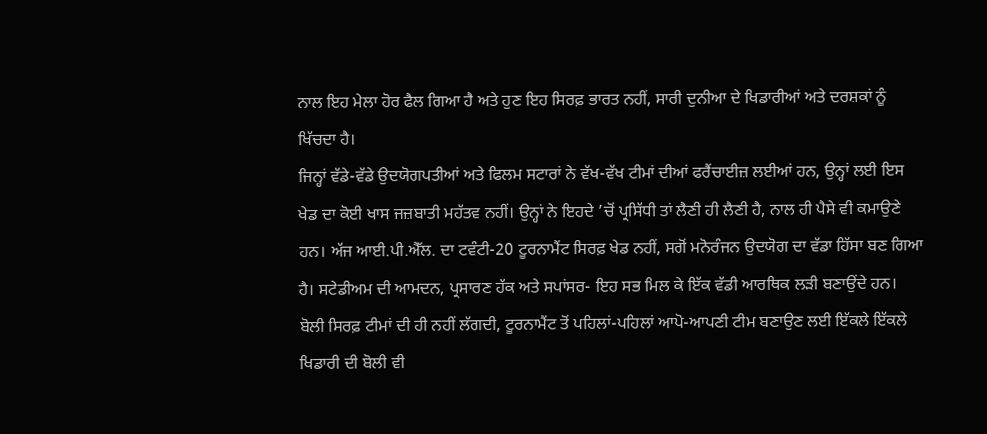ਨਾਲ ਇਹ ਮੇਲਾ ਹੋਰ ਫੈਲ ਗਿਆ ਹੈ ਅਤੇ ਹੁਣ ਇਹ ਸਿਰਫ਼ ਭਾਰਤ ਨਹੀਂ, ਸਾਰੀ ਦੁਨੀਆ ਦੇ ਖਿਡਾਰੀਆਂ ਅਤੇ ਦਰਸ਼ਕਾਂ ਨੂੰ ਖਿੱਚਦਾ ਹੈ।
ਜਿਨ੍ਹਾਂ ਵੱਡੇ-ਵੱਡੇ ਉਦਯੋਗਪਤੀਆਂ ਅਤੇ ਫਿਲਮ ਸਟਾਰਾਂ ਨੇ ਵੱਖ-ਵੱਖ ਟੀਮਾਂ ਦੀਆਂ ਫਰੈਂਚਾਈਜ਼ ਲਈਆਂ ਹਨ, ਉਨ੍ਹਾਂ ਲਈ ਇਸ ਖੇਡ ਦਾ ਕੋਈ ਖਾਸ ਜਜ਼ਬਾਤੀ ਮਹੱਤਵ ਨਹੀਂ। ਉਨ੍ਹਾਂ ਨੇ ਇਹਦੇ ’ਚੋਂ ਪ੍ਰਸਿੱਧੀ ਤਾਂ ਲੈਣੀ ਹੀ ਲੈਣੀ ਹੈ, ਨਾਲ ਹੀ ਪੈਸੇ ਵੀ ਕਮਾਉਣੇ ਹਨ। ਅੱਜ ਆਈ.ਪੀ.ਐੱਲ. ਦਾ ਟਵੰਟੀ-20 ਟੂਰਨਾਮੈਂਟ ਸਿਰਫ਼ ਖੇਡ ਨਹੀਂ, ਸਗੋਂ ਮਨੋਰੰਜਨ ਉਦਯੋਗ ਦਾ ਵੱਡਾ ਹਿੱਸਾ ਬਣ ਗਿਆ ਹੈ। ਸਟੇਡੀਅਮ ਦੀ ਆਮਦਨ, ਪ੍ਰਸਾਰਣ ਹੱਕ ਅਤੇ ਸਪਾਂਸਰ- ਇਹ ਸਭ ਮਿਲ ਕੇ ਇੱਕ ਵੱਡੀ ਆਰਥਿਕ ਲੜੀ ਬਣਾਉਂਦੇ ਹਨ।
ਬੋਲੀ ਸਿਰਫ਼ ਟੀਮਾਂ ਦੀ ਹੀ ਨਹੀਂ ਲੱਗਦੀ, ਟੂਰਨਾਮੈਂਟ ਤੋਂ ਪਹਿਲਾਂ-ਪਹਿਲਾਂ ਆਪੋ-ਆਪਣੀ ਟੀਮ ਬਣਾਉਣ ਲਈ ਇੱਕਲੇ ਇੱਕਲੇ ਖਿਡਾਰੀ ਦੀ ਬੋਲੀ ਵੀ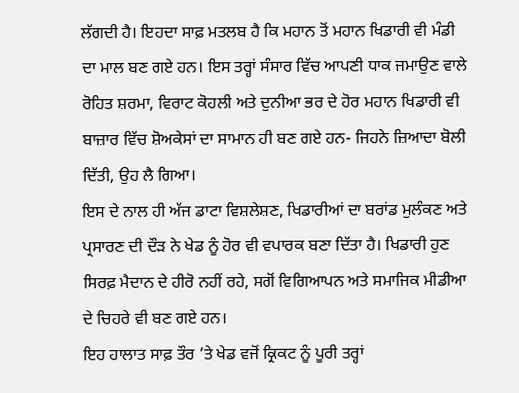ਲੱਗਦੀ ਹੈ। ਇਹਦਾ ਸਾਫ਼ ਮਤਲਬ ਹੈ ਕਿ ਮਹਾਨ ਤੋਂ ਮਹਾਨ ਖਿਡਾਰੀ ਵੀ ਮੰਡੀ ਦਾ ਮਾਲ ਬਣ ਗਏ ਹਨ। ਇਸ ਤਰ੍ਹਾਂ ਸੰਸਾਰ ਵਿੱਚ ਆਪਣੀ ਧਾਕ ਜਮਾਉਣ ਵਾਲੇ ਰੋਹਿਤ ਸ਼ਰਮਾ, ਵਿਰਾਟ ਕੋਹਲੀ ਅਤੇ ਦੁਨੀਆ ਭਰ ਦੇ ਹੋਰ ਮਹਾਨ ਖਿਡਾਰੀ ਵੀ ਬਾਜ਼ਾਰ ਵਿੱਚ ਸ਼ੋਅਕੇਸਾਂ ਦਾ ਸਾਮਾਨ ਹੀ ਬਣ ਗਏ ਹਨ- ਜਿਹਨੇ ਜ਼ਿਆਦਾ ਬੋਲੀ ਦਿੱਤੀ, ਉਹ ਲੈ ਗਿਆ।
ਇਸ ਦੇ ਨਾਲ ਹੀ ਅੱਜ ਡਾਟਾ ਵਿਸ਼ਲੇਸ਼ਣ, ਖਿਡਾਰੀਆਂ ਦਾ ਬਰਾਂਡ ਮੁਲੰਕਣ ਅਤੇ ਪ੍ਰਸਾਰਣ ਦੀ ਦੌੜ ਨੇ ਖੇਡ ਨੂੰ ਹੋਰ ਵੀ ਵਪਾਰਕ ਬਣਾ ਦਿੱਤਾ ਹੈ। ਖਿਡਾਰੀ ਹੁਣ ਸਿਰਫ਼ ਮੈਦਾਨ ਦੇ ਹੀਰੋ ਨਹੀਂ ਰਹੇ, ਸਗੋਂ ਵਿਗਿਆਪਨ ਅਤੇ ਸਮਾਜਿਕ ਮੀਡੀਆ ਦੇ ਚਿਹਰੇ ਵੀ ਬਣ ਗਏ ਹਨ।
ਇਹ ਹਾਲਾਤ ਸਾਫ਼ ਤੌਰ ’ਤੇ ਖੇਡ ਵਜੋਂ ਕ੍ਰਿਕਟ ਨੂੰ ਪੂਰੀ ਤਰ੍ਹਾਂ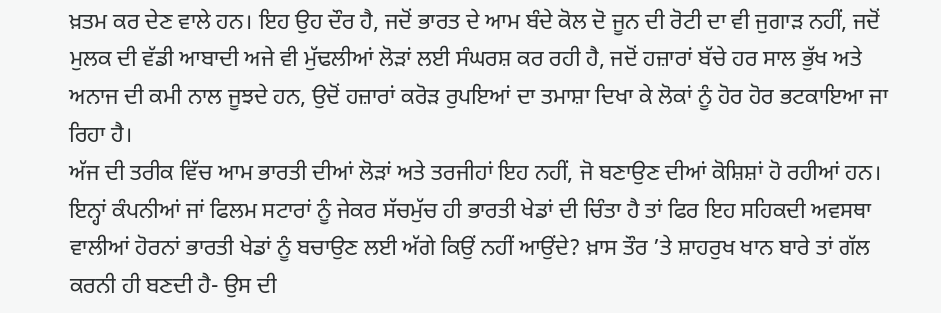ਖ਼ਤਮ ਕਰ ਦੇਣ ਵਾਲੇ ਹਨ। ਇਹ ਉਹ ਦੌਰ ਹੈ, ਜਦੋਂ ਭਾਰਤ ਦੇ ਆਮ ਬੰਦੇ ਕੋਲ ਦੋ ਜੂਨ ਦੀ ਰੋਟੀ ਦਾ ਵੀ ਜੁਗਾੜ ਨਹੀਂ, ਜਦੋਂ ਮੁਲਕ ਦੀ ਵੱਡੀ ਆਬਾਦੀ ਅਜੇ ਵੀ ਮੁੱਢਲੀਆਂ ਲੋੜਾਂ ਲਈ ਸੰਘਰਸ਼ ਕਰ ਰਹੀ ਹੈ, ਜਦੋਂ ਹਜ਼ਾਰਾਂ ਬੱਚੇ ਹਰ ਸਾਲ ਭੁੱਖ ਅਤੇ ਅਨਾਜ ਦੀ ਕਮੀ ਨਾਲ ਜੂਝਦੇ ਹਨ, ਉਦੋਂ ਹਜ਼ਾਰਾਂ ਕਰੋੜ ਰੁਪਇਆਂ ਦਾ ਤਮਾਸ਼ਾ ਦਿਖਾ ਕੇ ਲੋਕਾਂ ਨੂੰ ਹੋਰ ਹੋਰ ਭਟਕਾਇਆ ਜਾ ਰਿਹਾ ਹੈ।
ਅੱਜ ਦੀ ਤਰੀਕ ਵਿੱਚ ਆਮ ਭਾਰਤੀ ਦੀਆਂ ਲੋੜਾਂ ਅਤੇ ਤਰਜੀਹਾਂ ਇਹ ਨਹੀਂ, ਜੋ ਬਣਾਉਣ ਦੀਆਂ ਕੋਸ਼ਿਸ਼ਾਂ ਹੋ ਰਹੀਆਂ ਹਨ। ਇਨ੍ਹਾਂ ਕੰਪਨੀਆਂ ਜਾਂ ਫਿਲਮ ਸਟਾਰਾਂ ਨੂੰ ਜੇਕਰ ਸੱਚਮੁੱਚ ਹੀ ਭਾਰਤੀ ਖੇਡਾਂ ਦੀ ਚਿੰਤਾ ਹੈ ਤਾਂ ਫਿਰ ਇਹ ਸਹਿਕਦੀ ਅਵਸਥਾ ਵਾਲੀਆਂ ਹੋਰਨਾਂ ਭਾਰਤੀ ਖੇਡਾਂ ਨੂੰ ਬਚਾਉਣ ਲਈ ਅੱਗੇ ਕਿਉਂ ਨਹੀਂ ਆਉਂਦੇ? ਖ਼ਾਸ ਤੌਰ ’ਤੇ ਸ਼ਾਹਰੁਖ ਖਾਨ ਬਾਰੇ ਤਾਂ ਗੱਲ ਕਰਨੀ ਹੀ ਬਣਦੀ ਹੈ- ਉਸ ਦੀ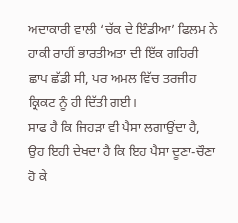ਅਦਾਕਾਰੀ ਵਾਲੀ ‘ਚੱਕ ਦੇ ਇੰਡੀਆ’ ਫਿਲਮ ਨੇ ਹਾਕੀ ਰਾਹੀਂ ਭਾਰਤੀਅਤਾ ਦੀ ਇੱਕ ਗਹਿਰੀ ਛਾਪ ਛੱਡੀ ਸੀ, ਪਰ ਅਮਲ ਵਿੱਚ ਤਰਜੀਹ ਕ੍ਰਿਕਟ ਨੂੰ ਹੀ ਦਿੱਤੀ ਗਈ।
ਸਾਫ ਹੈ ਕਿ ਜਿਹੜਾ ਵੀ ਪੈਸਾ ਲਗਾਉਂਦਾ ਹੈ, ਉਹ ਇਹੀ ਦੇਖਦਾ ਹੈ ਕਿ ਇਹ ਪੈਸਾ ਦੂਣਾ-ਚੌਣਾ ਹੋ ਕੇ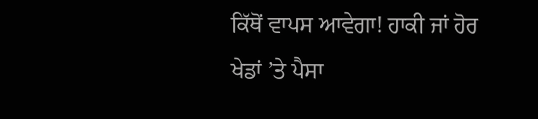ਕਿੱਥੋਂ ਵਾਪਸ ਆਵੇਗਾ! ਹਾਕੀ ਜਾਂ ਹੋਰ ਖੇਡਾਂ ’ਤੇ ਪੈਸਾ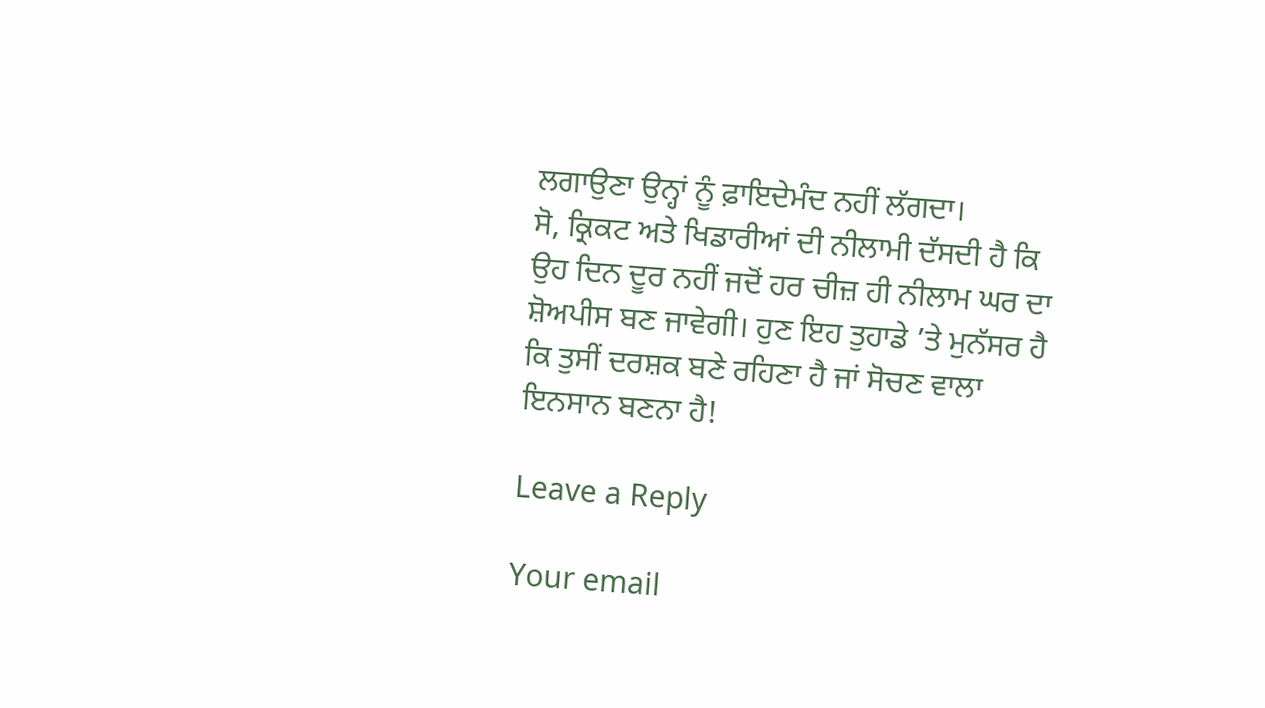ਲਗਾਉਣਾ ਉਨ੍ਹਾਂ ਨੂੰ ਫ਼ਾਇਦੇਮੰਦ ਨਹੀਂ ਲੱਗਦਾ।
ਸੋ, ਕ੍ਰਿਕਟ ਅਤੇ ਖਿਡਾਰੀਆਂ ਦੀ ਨੀਲਾਮੀ ਦੱਸਦੀ ਹੈ ਕਿ ਉਹ ਦਿਨ ਦੂਰ ਨਹੀਂ ਜਦੋਂ ਹਰ ਚੀਜ਼ ਹੀ ਨੀਲਾਮ ਘਰ ਦਾ ਸ਼ੋਅਪੀਸ ਬਣ ਜਾਵੇਗੀ। ਹੁਣ ਇਹ ਤੁਹਾਡੇ ’ਤੇ ਮੁਨੱਸਰ ਹੈ ਕਿ ਤੁਸੀਂ ਦਰਸ਼ਕ ਬਣੇ ਰਹਿਣਾ ਹੈ ਜਾਂ ਸੋਚਣ ਵਾਲਾ ਇਨਸਾਨ ਬਣਨਾ ਹੈ!

Leave a Reply

Your email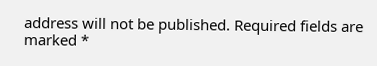address will not be published. Required fields are marked *